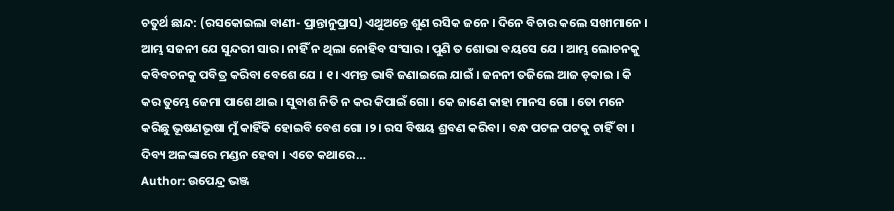ଚତୁର୍ଥ ଛାନ୍ଦ: (ରସକୋଇଲା ବାଣୀ- ପ୍ରାନ୍ତାନୁପ୍ରାସ) ଏଥୁଅନ୍ତେ ଶୁଣ ରସିକ ଜନେ । ଦିନେ ବିଚାର କଲେ ସଖୀମାନେ । ଆମ୍ଭ ସଜନୀ ଯେ ସୁନ୍ଦରୀ ସାର । ନାହିଁ ନ ଥିଲା ନୋହିବ ସଂସାର । ପୁଣି ତ ଶୋଭା ବୟସେ ଯେ । ଆମ୍ଭ ଲୋଚନକୁ କବିବଚନକୁ ପବିତ୍ର କରିବା ବେଶେ ଯେ । ୧। ଏମନ୍ତ ଭାବି ଜଣାଇଲେ ଯାଇଁ । ଜନନୀ ତଜିଲେ ଆଜ ଡ଼କାଇ । କି କର ତୁମ୍ଭେ ଜେମା ପାଶେ ଥାଇ । ସୁବାଶ ନିତି ନ କର କିପାଇଁ ଗୋ । କେ ଜାଣେ କାହା ମାନସ ଗୋ । ତୋ ମନେ କରିଛୁ ଭୂଷଣଭୂଷା ମୁଁ କାହିଁକି ହୋଇବି ବେଶ ଗୋ ।୨। ରସ ବିଷୟ ଶ୍ରବଣ କରିବା । ବନ୍ଧ ପଟଳ ପଟକୁ ଚାହିଁ ବା । ଦିବ୍ୟ ଅଳଙ୍କାରେ ମଣ୍ଡନ ହେବା । ଏତେ କଥାରେ…
Author: ଉପେନ୍ଦ୍ର ଭଞ୍ଜ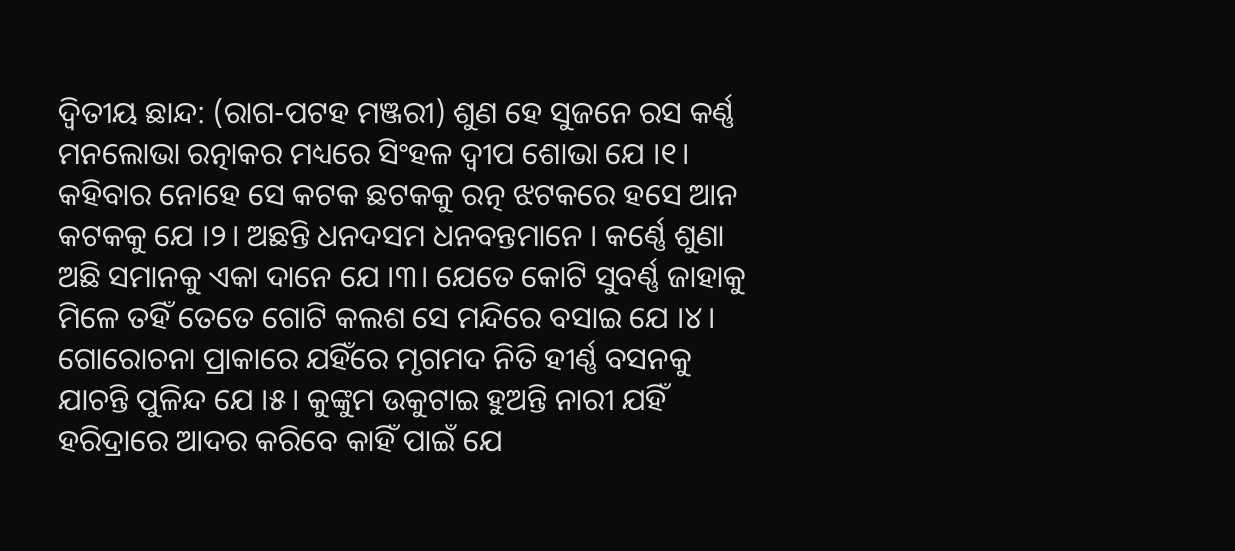ଦ୍ୱିତୀୟ ଛାନ୍ଦ: (ରାଗ-ପଟହ ମଞ୍ଜରୀ) ଶୁଣ ହେ ସୁଜନେ ରସ କର୍ଣ୍ଣ ମନଲୋଭା ରତ୍ନାକର ମଧ୍ୟରେ ସିଂହଳ ଦ୍ୱୀପ ଶୋଭା ଯେ ।୧। କହିବାର ନୋହେ ସେ କଟକ ଛଟକକୁ ରତ୍ନ ଝଟକରେ ହସେ ଆନ କଟକକୁ ଯେ ।୨। ଅଛନ୍ତି ଧନଦସମ ଧନବନ୍ତମାନେ । କର୍ଣ୍ଣେ ଶୁଣା ଅଛି ସମାନକୁ ଏକା ଦାନେ ଯେ ।୩। ଯେତେ କୋଟି ସୁବର୍ଣ୍ଣ ଜାହାକୁ ମିଳେ ତହିଁ ତେତେ ଗୋଟି କଲଶ ସେ ମନ୍ଦିରେ ବସାଇ ଯେ ।୪। ଗୋରୋଚନା ପ୍ରାକାରେ ଯହିଁରେ ମୃଗମଦ ନିତି ହୀର୍ଣ୍ଣ ବସନକୁ ଯାଚନ୍ତି ପୁଳିନ୍ଦ ଯେ ।୫। କୁଙ୍କୁମ ଉକୁଟାଇ ହୁଅନ୍ତି ନାରୀ ଯହିଁ ହରିଦ୍ରାରେ ଆଦର କରିବେ କାହିଁ ପାଇଁ ଯେ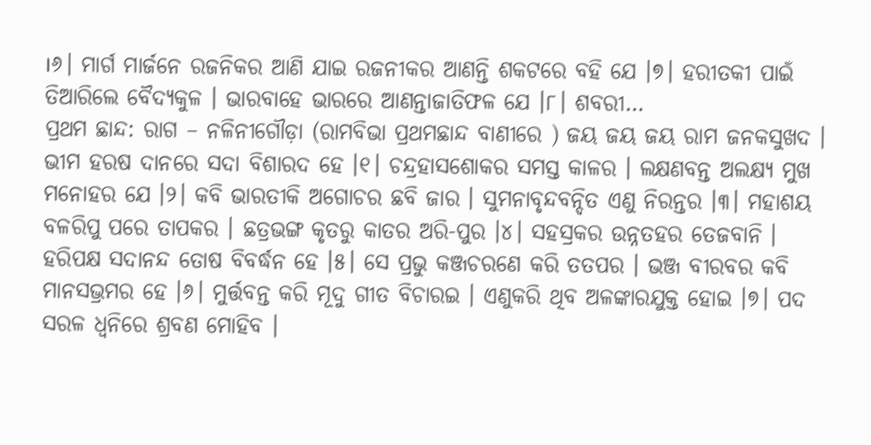।୬। ମାର୍ଗ ମାର୍ଜନେ ରଜନିକର ଆଣି ଯାଇ ରଜନୀକର ଆଣନ୍ତି ଶକଟରେ ବହି ଯେ ।୭। ହରୀତକୀ ପାଇଁ ତିଆରିଲେ ବୈଦ୍ୟକୁଳ । ଭାରବାହେ ଭାରରେ ଆଣନ୍ତାଜାତିଫଳ ଯେ ।୮। ଶବରୀ…
ପ୍ରଥମ ଛାନ୍ଦ: ରାଗ – ନଳିନୀଗୌଡ଼ା (ରାମବିଭା ପ୍ରଥମଛାନ୍ଦ ବାଣୀରେ ) ଜୟ ଜୟ ଜୟ ରାମ ଜନକସୁଖଦ । ଭୀମ ହରଷ ଦାନରେ ସଦା ବିଶାରଦ ହେ ।୧। ଚନ୍ଦ୍ରହାସଶୋକର ସମସ୍ତ କାଳର । ଲକ୍ଷଣବନ୍ତ ଅଲକ୍ଷ୍ୟ ମୁଖ ମନୋହର ଯେ ।୨। କବି ଭାରତୀକି ଅଗୋଚର ଛବି ଜାର । ସୁମନାବୃନ୍ଦବନ୍ଦିତ ଏଣୁ ନିରନ୍ତର ।୩। ମହାଶୟ ବଳରିପୁ ପରେ ତାପକର । ଛତ୍ରଭଙ୍ଗ କୃତରୁ କାତର ଅରି-ପୁର ।୪। ସହସ୍ରକର ଉନ୍ନତହର ତେଜବାନି । ହରିପକ୍ଷ ସଦାନନ୍ଦ ତୋଷ ବିବର୍ଦ୍ଧନ ହେ ।୫। ସେ ପ୍ରଭୁ କଞ୍ଜଚରଣେ କରି ତତପର । ଭଞ୍ଜ ବୀରବର କବି ମାନସଭ୍ରମର ହେ ।୬। ମୁର୍ତ୍ତବନ୍ତ କରି ମୂଦୁ ଗୀତ ବିଚାରଇ । ଏଣୁକରି ଥିବ ଅଳଙ୍କାରଯୁକ୍ତ ହୋଇ ।୭। ପଦ ସରଳ ଧ୍ୱନିରେ ଶ୍ରବଣ ମୋହିବ ।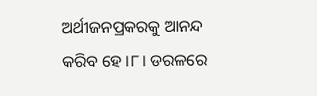ଅର୍ଥୀଜନପ୍ରକରକୁ ଆନନ୍ଦ କରିବ ହେ ।୮। ଡରଳରେ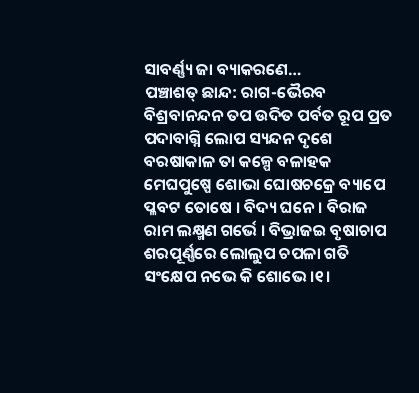ସାବର୍ଣ୍ଣ୍ୟ ଜା ବ୍ୟାକରଣେ…
ପଞ୍ଚାଶତ୍ ଛାନ୍ଦ: ରାଗ-ଭୈରବ ବିଶ୍ରବାନନ୍ଦନ ତପ ଉଦିତ ପର୍ବତ ରୂପ ପ୍ରତ ପଦାବାଗ୍ନି ଲୋପ ସ୍ୟନ୍ଦନ ଦୃଶେ ବରଷାକାଳ ତା କଳ୍ପେ ବଳାହକ ମେଘପୁଷ୍ପେ ଶୋଭା ଘୋଷଚକ୍ରେ ବ୍ୟାପେ ପ୍ଳବଟ ତୋଷେ । ବିଦ୍ୟ ଘନେ । ବିରାଜ ରାମ ଲକ୍ଷ୍ମଣ ଗର୍ଭେ । ବିଭ୍ରାଜଇ ବୃଷାଚାପ ଶରପୂର୍ଣ୍ଣରେ ଲୋଲୁପ ଚପଳା ଗତି ସଂକ୍ଷେପ ନଭେ କି ଶୋଭେ ।୧।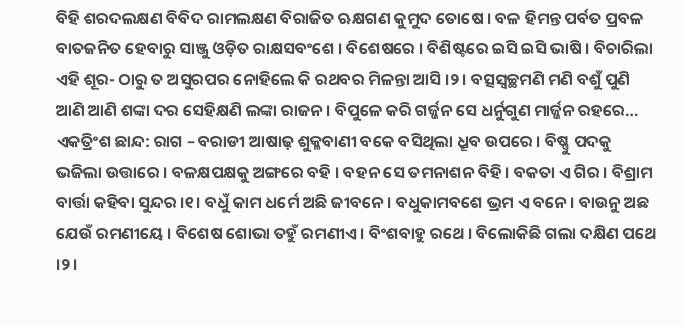ବିହି ଶରଦଲକ୍ଷଣ ବିବିଦ ରାମଲକ୍ଷଣ ବିରାଜିତ ଋକ୍ଷଗଣ କୁମୁଦ ତୋଷେ । ବଳ ହିମନ୍ତ ପର୍ବତ ପ୍ରବଳ ବାତଜନିତ ହେବାରୁ ସାଞ୍ଜୁ ଓଡ଼ିତ ରାକ୍ଷସବଂଶେ । ବିଶେଷରେ । ବିଶିଷ୍ଟରେ ଇସି ଇସି ଭାଷି । ବିଚାରିଲା ଏହି ଶୂର- ଠାରୁ ତ ଅସୁରପର ନୋହିଲେ କି ରଥବର ମିଳନ୍ତା ଆସି ।୨। ବତ୍ସସ୍ୱଚ୍ଛମଣି ମଣି ବଶୁଁ ପୁଣି ଆଣି ଆଣି ଶଙ୍କା ଦର ସେହିକ୍ଷଣି ଲଙ୍କା ରାଜନ । ବିପୁଳେ କରି ଗର୍ଜ୍ଜନ ସେ ଧର୍ନୁଗୁଣ ମାର୍ଜ୍ଜନ ରହରେ…
ଏକତ୍ରିଂଶ ଛାନ୍ଦ: ରାଗ – ବରାଡୀ ଆଷାଢ଼ ଶୁକ୍ଳବାଣୀ ବକେ ବସିଥିଲା ଧ୍ରୂବ ଉପରେ । ବିଷ୍ଣୁ ପଦକୁ ଭଜିଲା ଉତ୍ତାରେ । ବଳକ୍ଷପକ୍ଷକୁ ଅଙ୍ଗରେ ବହି । ବହନ ସେ ତମନାଶନ ବିହି । ବକତା ଏ ଗିର । ବିଶ୍ରାମ ବାର୍ତ୍ତା କହିବା ସୁନ୍ଦର ।୧। ବଧୁଁ କାମ ଧର୍ମେ ଅଛି ଜୀବନେ । ବଧୁକାମବଶେ ଭ୍ରମ ଏ ବନେ । ବାଉନୁ ଅଛ ଯେଉଁ ରମଣୀୟେ । ବିଶେଷ ଶୋଭା ତହୁଁ ରମଣୀଏ । ବିଂଶବାହୁ ରଥେ । ବିଲୋକିଛି ଗଲା ଦକ୍ଷିଣ ପଥେ ।୨।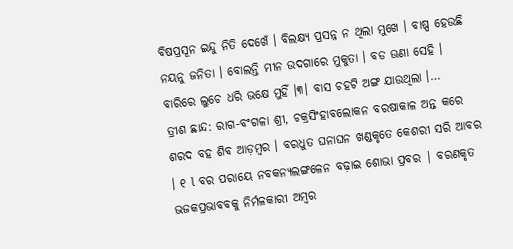ବିଷପ୍ରସୂନ ଇନ୍ଦୁ ନିତି ଦେଖେଁ । ବିଲକ୍ଷ୍ୟ ପ୍ରସନ୍ନ ନ ଥିଲା ମୁଖେ । ବାଷ୍ପ ହେଉଛି ନୟନୁ ଜନିତା । ବୋଲନ୍ତି ମୀନ ଉଦଗାରେ ମୁକୁତା । ବଡ ଊଣା ସେହି । ବାରିରେ ଲୁଚେ ଧରି ଭକ୍ଷେ ମୁହିଁ ।୩। ବାସ ଚହଟି ଅଙ୍ଗ ଯାଉଥିଲା ।…
ତ୍ରୀଶ ଛାନ୍ଦ: ରାଗ-ବଂଗଳା ଶ୍ରୀ, ଚକ୍ରସିଂହାବଲୋକନ ବରଷାକାଳ ଅନ୍ତ କରେ ଶରଦ ବହ ଶିବ ଆଡ଼ମ୍ବର । ବରଧୁତ ଘନାଘନ ଖଣ୍ଡକୃତେ କେଶରୀ ସରି ଆବର । ୧ l ବର ପରାୟେ ନବକନ୍ୟଲଙ୍ଗଳେନ ବଢ଼ାଇ ଶୋଭା ପ୍ରବର | ବରଣକୃତ ଭଜକପ୍ରଭାବବକୁ ନିର୍ମଳକାରୀ ଅମ୍ବର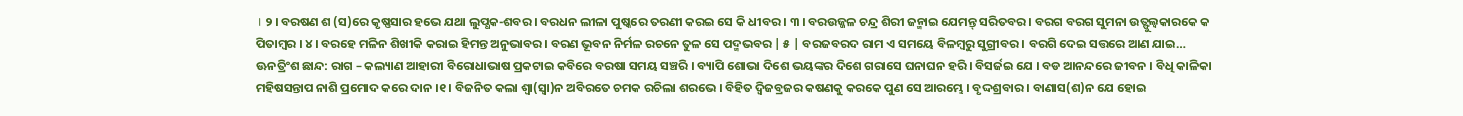। ୨ । ବରଷଣ ଶ (ସ)ରେ କୃଷ୍ଣସାର ହଭେ ଯଥା ଲୁପ୍ଧକ-ଶବର । ବରଧନ ଲୀଳା ପୁଷ୍କରେ ତରଣୀ କରଇ ସେ କି ଧୀବର । ୩ । ବରଉଜ୍ଜଳ ଚନ୍ଦ୍ର ଶିରୀ ଜନ୍ମାଇ ଯେମନ୍ତ୍ ସରିତବର । ବରଗ ବରଗ ସୁମନା ଉତ୍ଫୁଲ୍ବକାରକେ କ ପିତାମ୍ବର । ୪ । ବରହେ ମଳିନ ଶିଖୀକି କରାଇ ହିମନ୍ତ ଅନୁଭାବର । ବରଣ ଭୂବନ ନିର୍ମଳ ରଚନେ ତୁଳ ସେ ପଦ୍ମଭବର | ୫ | ବରଜବରଦ ରାମ ଏ ସମୟେ ବିଳମ୍ବରୁ ସୁଗ୍ରୀବର । ବରଗି ଦେଇ ସତ୍ତରେ ଆଣ ଯାଇ…
ଊନତ୍ରିଂଶ ଛାନ୍ଦ: ରାଗ – କଲ୍ୟାଣ ଆହାରୀ ବିରୋଧାଭାଷ ପ୍ରକଟାଇ କବିରେ ବରଷା ସମୟ ସଞ୍ଚରି । ବ୍ୟାପି ଶୋଭା ଦିଶେ ଭୟଙ୍କର ଦିଶେ ଗରାସେ ଘନାଘନ ହରି । ବିସର୍ଜଇ ଯେ । ବଡ ଆନନ୍ଦରେ ଜୀବନ । ବିଧି କାଳିକା ମହିଷସନ୍ତାପ ନାଶି ପ୍ରମୋଦ କରେ ଦାନ ।୧। ବିଜନିତ କଲା ଶ୍ୱା(ସ୍ୱା)ନ ଅବିରତେ ଚମକ ରଚିଲା ଶରଭେ । ବିହିତ ଦ୍ୱିଜବ୍ରଜର କଷଣକୁ କରକେ ପୁଣ ସେ ଆରମ୍ଭେ । ବୃଦ୍ଦଶ୍ରବାର । ବାଣାସ(ଶ)ନ ଯେ ହୋଇ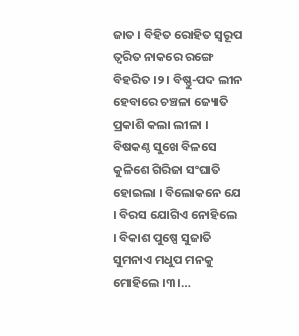ଜାତ । ବିହିତ ରୋହିତ ସ୍ୱରୂପ ତ୍ୱରିତ ନାକରେ ରଙ୍ଗେ ବିହରିତ ।୨। ବିଷ୍ଣୁ-ପଦ ଲୀନ ହେବାରେ ଚଞ୍ଚଳା ଜ୍ୟୋତି ପ୍ରକାଶି କଲା ଲୀଳା । ବିଷକଣ୍ଠ ସୁଖେ ବିଳସେ କୁଳିଶେ ଗିରିଜା ସଂଘାତି ହୋଇଲା । ବିଲୋକନେ ଯେ । ବିରସ ଯୋଗିଏ ନୋହିଲେ । ବିକାଶ ପୁଷ୍ପେ ସୁଜାତି ସୁମନାଏ ମଧୁପ ମନକୁ ମୋହିଲେ ।୩।…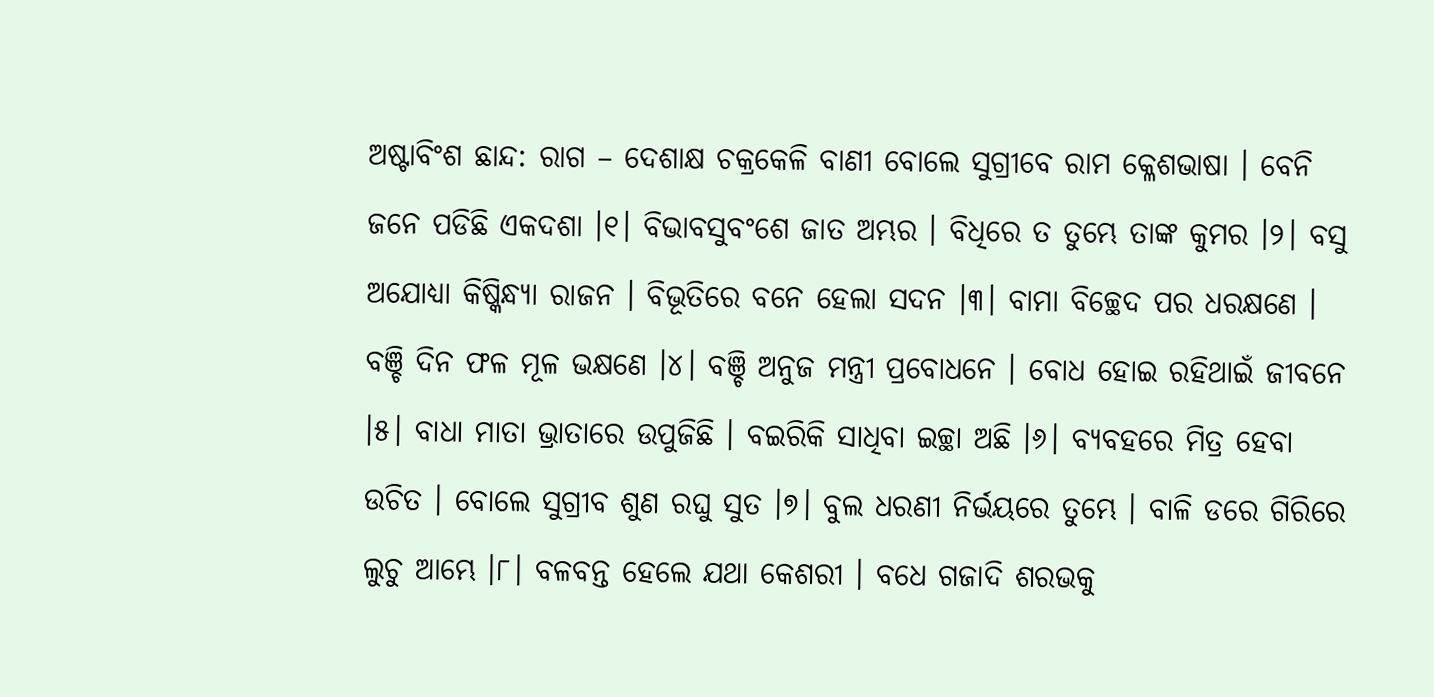ଅଷ୍ଟାବିଂଶ ଛାନ୍ଦ: ରାଗ – ଦେଶାକ୍ଷ ଚକ୍ରକେଳି ବାଣୀ ବୋଲେ ସୁଗ୍ରୀବେ ରାମ କ୍ଳେଶଭାଷା । ବେନି ଜନେ ପଡିଛି ଏକଦଶା ।୧। ବିଭାବସୁବଂଶେ ଜାତ ଅମ୍ଭର । ବିଧିରେ ତ ତୁମ୍ଭେ ତାଙ୍କ କୁମର ।୨। ବସୁ ଅଯୋଧ୍ୟା କିଷ୍କିନ୍ଧ୍ୟା ରାଜନ । ବିଭୂତିରେ ବନେ ହେଲା ସଦନ ।୩। ବାମା ବିଚ୍ଛେଦ ପର ଧରକ୍ଷଣେ । ବଞ୍ଚି ଦିନ ଫଳ ମୂଳ ଭକ୍ଷଣେ ।୪। ବଞ୍ଚି ଅନୁଜ ମନ୍ତ୍ରୀ ପ୍ରବୋଧନେ । ବୋଧ ହୋଇ ରହିଥାଇଁ ଜୀବନେ ।୫। ବାଧା ମାତା ଭ୍ରାତାରେ ଉପୁଜିଛି । ବଇରିକି ସାଧିବା ଇଚ୍ଛା ଅଛି ।୬। ବ୍ୟବହରେ ମିତ୍ର ହେବା ଉଚିତ । ବୋଲେ ସୁଗ୍ରୀବ ଶୁଣ ରଘୁ ସୁତ ।୭। ବୁଲ ଧରଣୀ ନିର୍ଭୟରେ ତୁମ୍ଭେ । ବାଳି ଡରେ ଗିରିରେ ଲୁଚୁ ଆମ୍ଭେ ।୮। ବଳବନ୍ତ ହେଲେ ଯଥା କେଶରୀ । ବଧେ ଗଜାଦି ଶରଭକୁ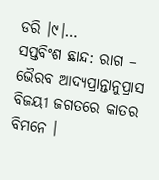ଡରି ।୯।…
ସପ୍ତବିଂଶ ଛାନ୍ଦ: ରାଗ – ଭୈରବ ଆଦ୍ୟପ୍ରାନ୍ତାନୁପ୍ରାସ ବିଜୟୀ ଜଗତରେ କାତର ବିମନେ ।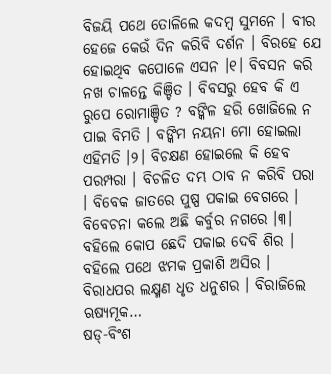ବିଜୟି ପଥେ ତୋଳିଲେ କଦମ୍ବ ସୁମନେ । ବୀର ହେଜେ କେଉଁ ଦିନ କରିବି ଦର୍ଶନ । ବିରହେ ଯେ ହୋଇଥିବ କପୋଳେ ଏସନ ।୧। ବିବସନ କରି ନଖ ଚାଳନ୍ତେ କିଞ୍ଚିତ । ବିବସରୁ ହେବ କି ଏ ରୁପେ ରୋମାଞ୍ଚିତ ? ବଙ୍କିଳ ହରି ଖୋଜିଲେ ନ ପାଇ ବିମତି । ବଙ୍କିମ ନୟନା ମୋ ହୋଇଲା ଏହିମତି ।୨। ବିଚକ୍ଷଣ ହୋଇଲେ କି ହେବ ପରମ୍ପରା । ବିଚଳିତ ଦମ୍ଭ ଠାବ ନ କରିବି ପରା । ବିବେକ ଜାତରେ ପୁଷ୍ପ ପକାଇ ବେଗରେ । ବିବେଚନା କଲେ ଅଛି କର୍ବୁର ନଗରେ ।୩। ବହିଲେ କୋପ ଛେଦି ପକାଇ ଦେବି ଶିର । ବହିଲେ ପଥେ ଝମକ ପ୍ରକାଶି ଅସିର । ବିରାଧପର ଲକ୍ଷ୍ମଣ ଧୃତ ଧନୁଶର । ବିରାଜିଲେ ଋଷ୍ୟମୂକ…
ଷଡ୍-ବିଂଶ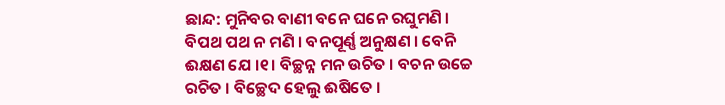ଛାନ୍ଦ: ମୁନିବର ବାଣୀ ବନେ ଘନେ ରଘୁମଣି । ବିପଥ ପଥ ନ ମଣି । ବନପୂର୍ଣ୍ଣ ଅନୁକ୍ଷଣ । ବେନି ଈକ୍ଷଣ ଯେ ।୧। ବିଚ୍ଛନ୍ନ ମନ ଉଚିତ । ବଚନ ଉଚ୍ଚେ ରଚିତ । ବିଚ୍ଛେଦ ହେଲୁ ଈଷିତେ ।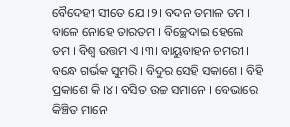ବୈଦେହୀ ସୀତେ ଯେ ।୨। ବଦନ ତମାଳ ତମ । ବାଳେ ନୋହେ ତାରତମ । ବିଚ୍ଛେଦାଇ ହେଲେ ତମ । ବିଶ୍ବ ଉତ୍ତମ ଏ ।୩। ବାୟୁବାହନ ଚମରୀ । ବନ୍ଧେ ଗର୍ଭକ ସୁମରି । ବିଦୁର ସେହି ସକାଶେ । ବିହି ପ୍ରକାଶେ କି ।୪। ବସିତ ଉଚ୍ଚ ସମାନେ । ବେଭାରେ କିଞ୍ଚିତ ମାନେ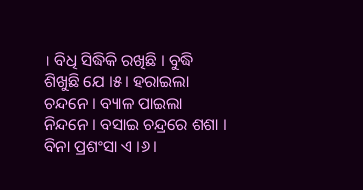। ବିଧି ସିଦ୍ଧିକି ରଖିଛି । ବୁଦ୍ଧି ଶିଖୁଛି ଯେ ।୫। ହରାଇଲା ଚନ୍ଦନେ । ବ୍ୟାଳ ପାଇଲା ନିନ୍ଦନେ । ବସାଇ ଚନ୍ଦ୍ରରେ ଶଶା । ବିନା ପ୍ରଶଂସା ଏ ।୬।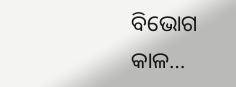ବିଭୋଗ କାଳ…